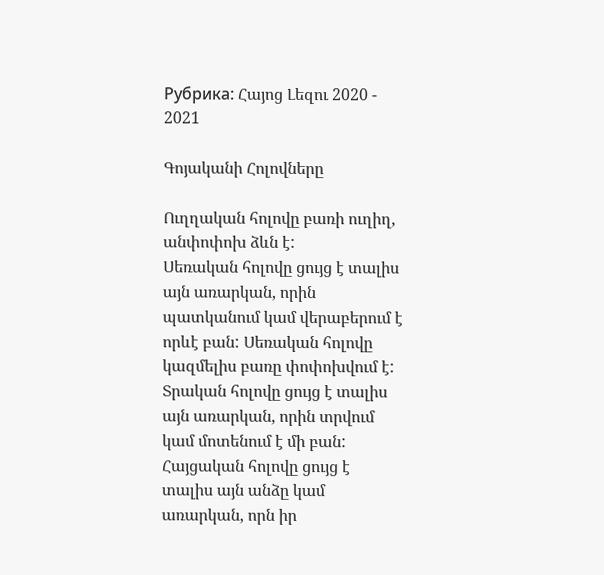Рубрика: Հայոց Լեզու 2020 - 2021

Գոյականի Հոլովները

Ուղղական հոլովը բառի ուղիղ, անփոփոխ ձևն է:
Սեռական հոլովը ցույց է տալիս այն առարկան, որին պատկանում կամ վերաբերում է որևէ բան: Սեռական հոլովը կազմելիս բառը փոփոխվում է:
Տրական հոլովը ցույց է տալիս այն առարկան, որին տրվում կամ մոտենում է մի բան:
Հայցական հոլովը ցույց է տալիս այն անձը կամ առարկան, որն իր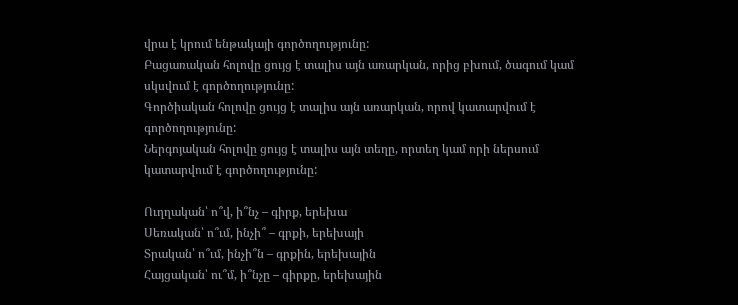վրա է կրում ենթակայի գործողությունը:
Բացառական հոլովը ցույց է տալիս այն առարկան, որից բխում, ծագում կամ սկսվում է գործողությունը:
Գործիական հոլովը ցույց է տալիս այն առարկան, որով կատարվում է գործողությունը:
Ներգոյական հոլովը ցույց է տալիս այն տեղը, որտեղ կամ որի ներսում կատարվում է գործողությունը:

Ուղղական՝ ո՞վ, ի՞նչ – գիրք, երեխա
Սեռական՝ ո՞ւմ, ինչի՞ – գրքի, երեխայի
Տրական՝ ո՞ւմ, ինչի՞ն – գրքին, երեխային
Հայցական՝ ու՞մ, ի՞նչը – գիրքը, երեխային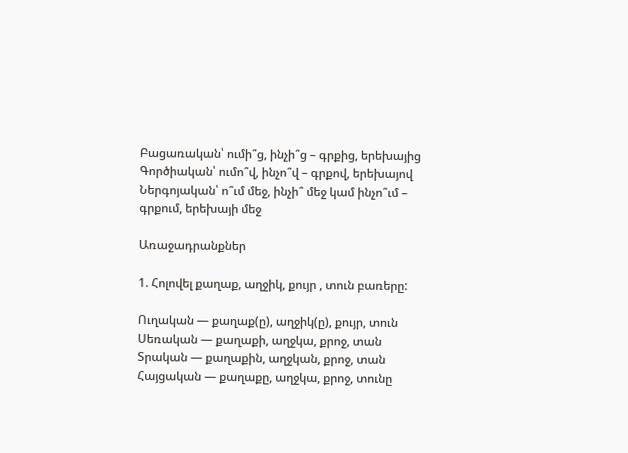Բացառական՝ ումի՞ց, ինչի՞ց – գրքից, երեխայից
Գործիական՝ ումո՞վ, ինչո՞վ – գրքով, երեխայով
Ներգոյական՝ ո՞ւմ մեջ, ինչի՞ մեջ կամ ինչո՞ւմ – գրքում, երեխայի մեջ

Առաջադրանքներ

1. Հոլովել քաղաք, աղջիկ, քույր , տուն բառերը:

Ուղական — քաղաք(ը), աղջիկ(ը), քույր, տուն
Սեռական — քաղաքի, աղջկա, քրոջ, տան
Տրական — քաղաքին, աղջկան, քրոջ, տան
Հայցական — քաղաքը, աղջկա, քրոջ, տունը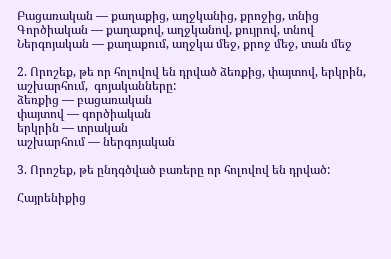Բացառական — քաղաքից, աղջկանից, քրոջից, տնից
Գործիական — քաղաքով, աղջկանով, քույրով, տնով
Ներգոյական — քաղաքում, աղջկա մեջ, քրոջ մեջ, տան մեջ

2. Որոշեք, թե որ հոլովով են դրված ձեռքից, փայտով, երկրին, աշխարհում,  գոյականները:
ձեռքից — բացառական
փայտով — գործիական
երկրին — տրական
աշխարհում — ներգոյական

3. Որոշեք, թե ընդգծված բառերը որ հոլովով են դրված:

Հայրենիքից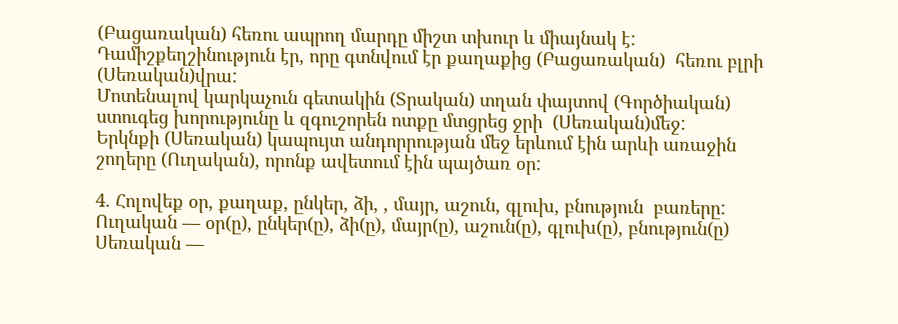(Բացառական) հեռու ապրող մարդը միշտ տխուր և միայնակ է:
Դամիշքեղշինություն էր, որը գտնվում էր քաղաքից (Բացառական)  հեռու բլրի (Սեռական)վրա:
Մոտենալով կարկաչուն գետակին (Տրական) տղան փայտով (Գործիական) ստուգեց խորությունը և զգուշորեն ոտքը մտցրեց ջրի  (Սեռական)մեջ:
Երկնքի (Սեռական) կապույտ անդորրության մեջ երևում էին արևի առաջին շողերը (Ուղական), որոնք ավետում էին պայծառ օր:

4. Հոլովեք օր, քաղաք, ընկեր, ձի, , մայր, աշուն, գլուխ, բնություն  բառերը:
Ուղական — օր(ը), ընկեր(ը), ձի(ը), մայր(ը), աշուն(ը), գլուխ(ը), բնություն(ը)
Սեռական —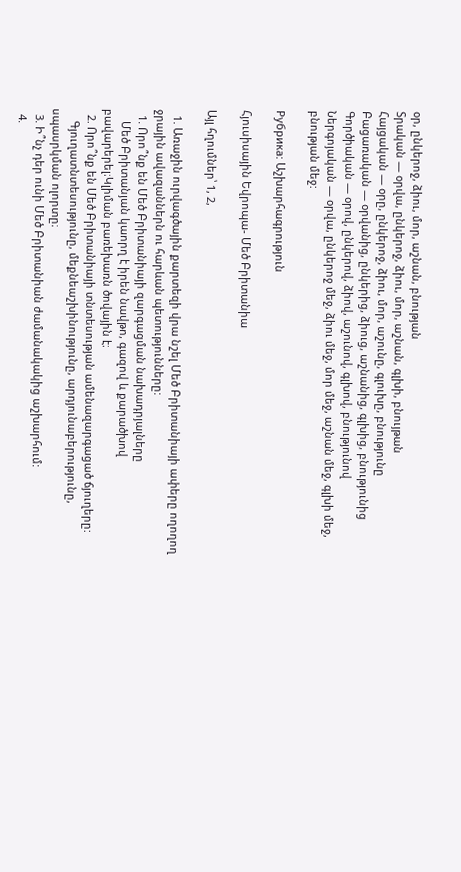օր, ընկերոջ, ձիու, մոր, աշնան, բնության
Տրական — օրվա, ընկերոջ, ձիու, մոր, աշնան, գլխի, բնույթան
Հայցական — օրը, ընկերոջ, ձիու, մոր, աշունը, գլուխը, բնությունը
Բացառական — օրվանից, ընկերից, ձիուց, աշնանից, գլխից, բնությունից
Գործիական — օրով, ընկերով, ձիով, աշունով, գլխով, բնությունով
Ներգոյական — օրվա, ընկերոջ մեջ, ձիու մեջ, մոր մեջ, աշնան մեջ, գլխի մեջ, բնության մեջ:

Рубрика: Աշխարհագրություն

Հյուսիսային Եվրոպա- Մեծ Բրիտանիա

Այլ հղումներ՝ 1, 2,

  1. Առաջին ուրվագծային քարտեզի վրա նշել Մեծ Բրիտանիայի ափերը ողողող ջրային ավազաններն ու հարևան պետությունները:
  1. Որո՞նք են Մեծ Բրիտանիայի զարգացման նախադրյալները
    Մեծ Բրիտանյան կաորղ է իրեն նավթո, գազով և քարածխով բավարերել։Կլիման բառեխառն ծովային է։
  2. Որո՞նք են Մեծ Բրիտանիայի տնտեսության ամենազարգացած ճյուղերը:
    Գյուղատնտեսությունը, մեքնեաշխինությունը, արդյունաբերությունը, սպասրկման ոլորտը։
  3. Ի՞նչ դեր ունի Մեծ Բրիտանիան ժամանակակից աշխարհում:
  4.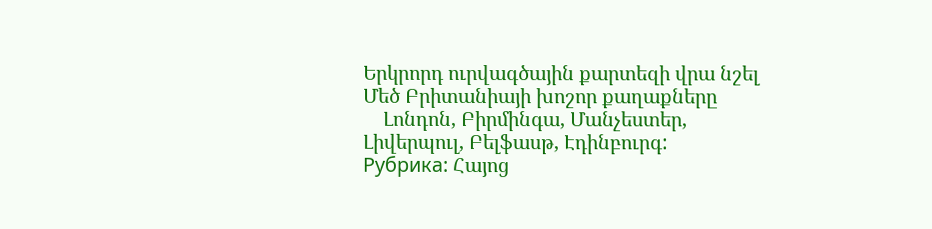Երկրորդ ուրվագծային քարտեզի վրա նշել Մեծ Բրիտանիայի խոշոր քաղաքները
    Լոնդոն, Բիրմինգա, Մանչեստեր, Լիվերպուլ, Բելֆասթ, Էդինբուրգ:
Рубрика: Հայոց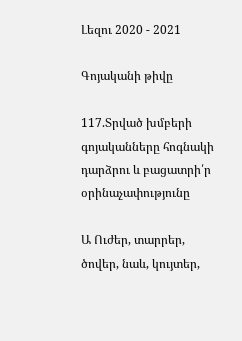Լեզու 2020 - 2021

Գոյականի թիվը

117.Տրված խմբերի գոյականները հոգնակի դարձրու և բացատրի՛ր օրինաչափությունը

Ա Ուժեր, տարրեր, ծովեր, նաև, կույտեր,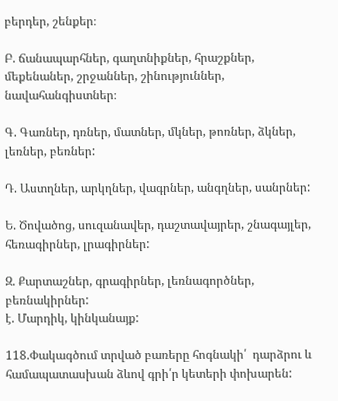բերդեր, շենքեր։

Բ. ճանապարհներ, գաղտնիքներ, հրաշքներ, մեքենաներ, շրջաններ, շինություններ, նավահանգիստներ։

Գ. Գառներ, դռներ, մատներ, մկներ, թոռներ, ձկներ, լեռներ, բեռներ:

Դ. Աստղներ, արկղներ, վագրներ, անգղներ, սանրներ:

Ե. Ծովածոց, սուզանավեր, դաշտավայրեր, շնագայլեր, հեռագիրներ, լրագիրներ:

Զ. Քարտաշներ, գրագիրներ, լեռնագործներ, բեռնակիրներ:
է. Մարդիկ, կինկանայք:

118.Փակագծում տրված բառերը հոգնակի՛  դարձրու և համապատասխան ձևով գրի՛ր կետերի փոխարեն: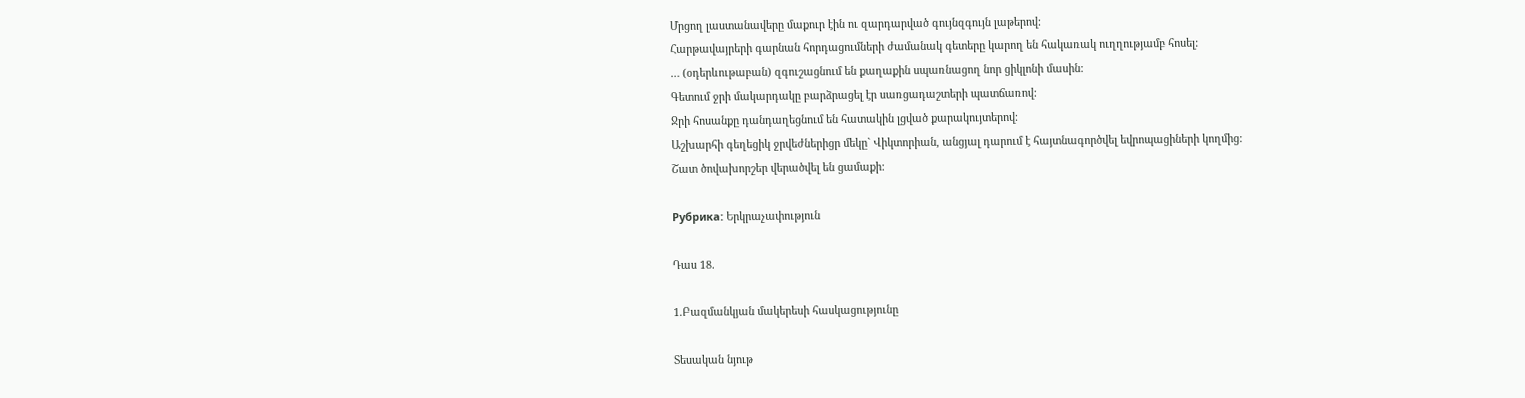Մրցող լաստանավերը մաքուր էին ու զարդարված գույնզգույն լաթերով:
Հարթավայրերի գարնան հորդացումների ժամանակ գետերը կարող են հակառակ ուղղությամբ հոսել:
… (օդերևութաբան) զգուշացնում են քաղաքին սպառնացող նոր ցիկլոնի մասին:
Գետում ջրի մակարդակը բարձրացել էր սառցադաշտերի պատճառով:
Ջրի հոսանքը դանդաղեցնում են հատակին լցված քարակույտերով։
Աշխարհի գեղեցիկ ջրվեժներիցր մեկը` Վիկտորիան, անցյալ դարում է հայտնագործվել եվրոպացիների կողմից:
Շատ ծովախորշեր վերածվել են ցամաքի:

Рубрика: Երկրաչափություն

Դաս 18.

1.Բազմանկյան մակերեսի հասկացությունը

Տեսական նյութ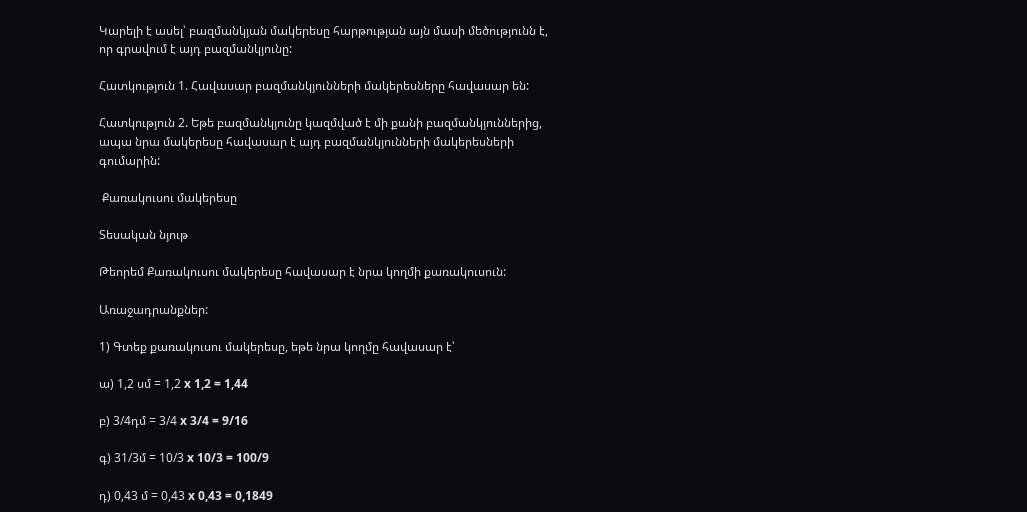Կարելի է ասել՝ բազմանկյան մակերեսը հարթության այն մասի մեծությունն է, որ գրավում է այդ բազմանկյունը:

Հատկություն 1. Հավասար բազմանկյունների մակերեսները հավասար են:

Հատկություն 2. Եթե բազմանկյունը կազմված է մի քանի բազմանկյուններից, ապա նրա մակերեսը հավասար է այդ բազմանկյունների մակերեսների գումարին:

 Քառակուսու մակերեսը

Տեսական նյութ

Թեորեմ Քառակուսու մակերեսը հավասար է նրա կողմի քառակուսուն:

Առաջադրանքներ:

1) Գտեք քառակուսու մակերեսը, եթե նրա կողմը հավասար է՝

ա) 1,2 սմ = 1,2 x 1,2 = 1,44

բ) 3/4դմ = 3/4 x 3/4 = 9/16

գ) 31/3մ = 10/3 x 10/3 = 100/9

դ) 0,43 մ = 0,43 x 0,43 = 0,1849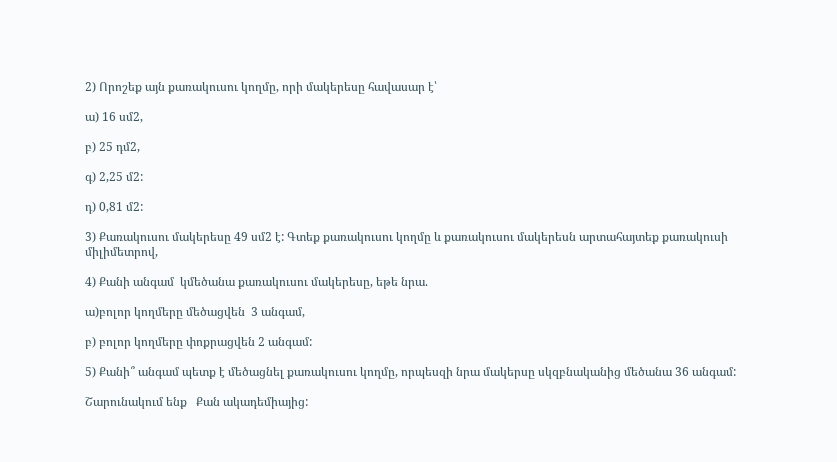2) Որոշեք այն քառակուսու կողմը, որի մակերեսը հավասար է՝

ա) 16 սմ2,

բ) 25 դմ2,

գ) 2,25 մ2:

դ) 0,81 մ2:

3) Քառակուսու մակերեսը 49 սմ2 է: Գտեք քառակուսու կողմը և քառակուսու մակերեսն արտահայտեք քառակուսի միլիմետրով,

4) Քանի անգամ  կմեծանա քառակուսու մակերեսը, եթե նրա.

ա)բոլոր կողմերը մեծացվեն  3 անգամ,

բ) բոլոր կողմերը փոքրացվեն 2 անգամ:

5) Քանի՞ անգամ պետք է մեծացնել քառակուսու կողմը, որպեսզի նրա մակերսը սկզբնականից մեծանա 36 անգամ:

Շարունակում ենք   Քան ակադեմիայից: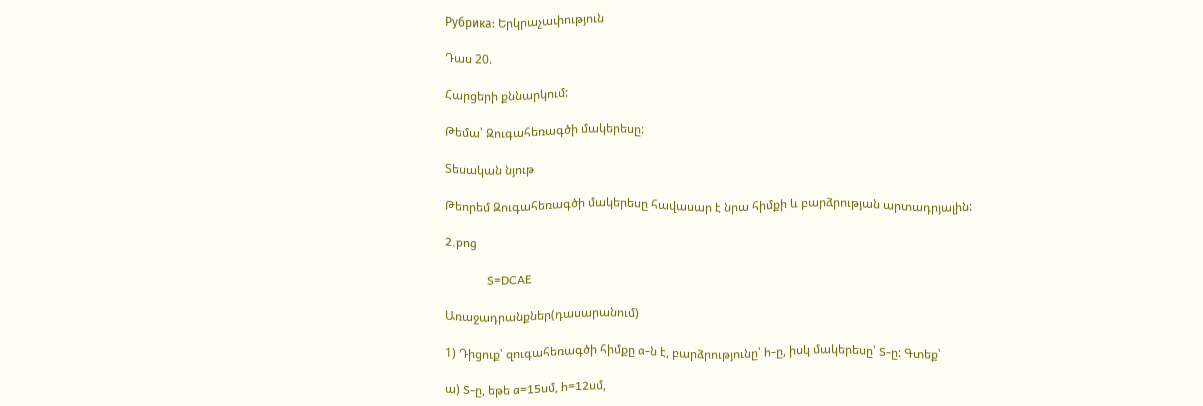Рубрика: Երկրաչափություն

Դաս 20.

Հարցերի քննարկում:

Թեմա՝ Զուգահեռագծի մակերեսը:

Տեսական նյութ

Թեորեմ Զուգահեռագծի մակերեսը հավասար է նրա հիմքի և բարձրության արտադրյալին:

2.png

              S=DCAE

Առաջադրանքներ(դասարանում)

1) Դիցուք՝ զուգահեռագծի հիմքը a-ն է, բարձրությունը՝ h-ը, իսկ մակերեսը՝ S-ը: Գտեք՝

ա) S-ը, եթե a=15սմ, h=12սմ,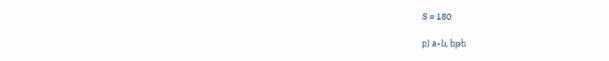S = 180

բ) a-ն, եթե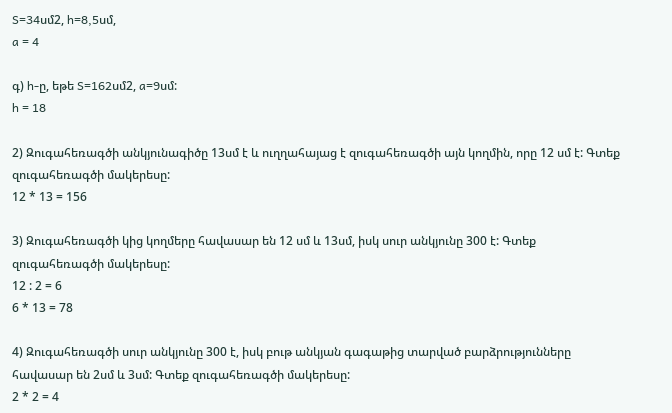S=34սմ2, h=8,5սմ,
a = 4

գ) h-ը, եթե S=162սմ2, a=9սմ:
h = 18

2) Զուգահեռագծի անկյունագիծը 13սմ է և ուղղահայաց է զուգահեռագծի այն կողմին, որը 12 սմ է: Գտեք զուգահեռագծի մակերեսը:
12 * 13 = 156

3) Զուգահեռագծի կից կողմերը հավասար են 12 սմ և 13սմ, իսկ սուր անկյունը 300 է: Գտեք զուգահեռագծի մակերեսը:
12 : 2 = 6
6 * 13 = 78

4) Զուգահեռագծի սուր անկյունը 300 է, իսկ բութ անկյան գագաթից տարված բարձրությունները հավասար են 2սմ և 3սմ: Գտեք զուգահեռագծի մակերեսը:
2 * 2 = 4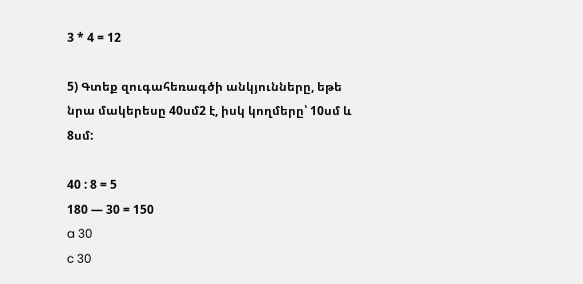3 * 4 = 12

5) Գտեք զուգահեռագծի անկյունները, եթե նրա մակերեսը 40սմ2 է, իսկ կողմերը՝ 10սմ և 8սմ:

40 : 8 = 5
180 — 30 = 150
a 30
c 30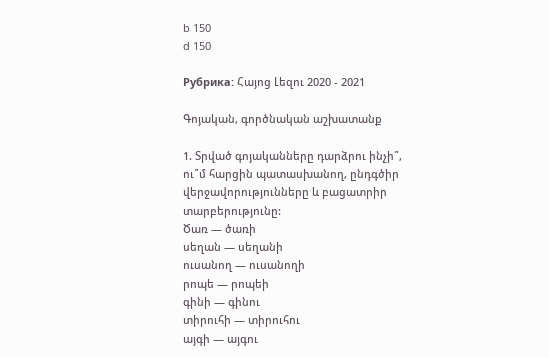b 150
d 150

Рубрика: Հայոց Լեզու 2020 - 2021

Գոյական, գործնական աշխատանք

1. Տրված գոյականները դարձրու ինչի՞, ու՞մ հարցին պատասխանող, ընդգծիր վերջավորությունները և բացատրիր տարբերությունը:
Ծառ — ծառի
սեղան — սեղանի
ուսանող — ուսանողի
րոպե — րոպեի
գինի — գինու
տիրուհի — տիրուհու
այգի — այգու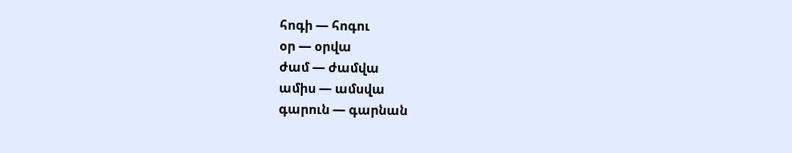հոգի — հոգու
օր — օրվա
ժամ — ժամվա
ամիս — ամսվա
գարուն — գարնան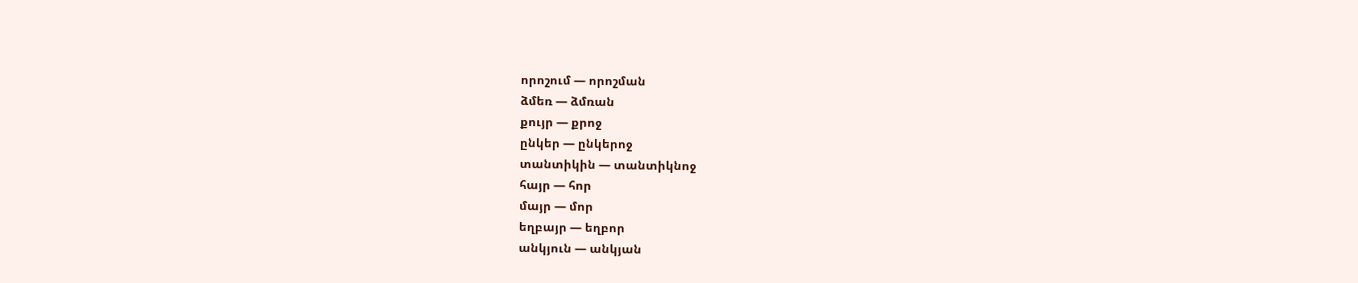որոշում — որոշման
ձմեռ — ձմռան
քույր — քրոջ
ընկեր — ընկերոջ
տանտիկին — տանտիկնոջ
հայր — հոր
մայր — մոր
եղբայր — եղբոր
անկյուն — անկյան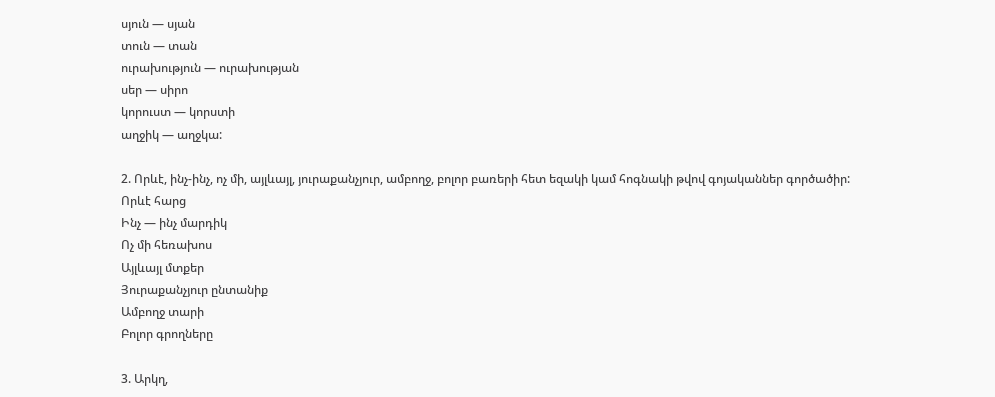սյուն — սյան
տուն — տան
ուրախություն — ուրախության
սեր — սիրո
կորուստ — կորստի
աղջիկ — աղջկա:

2. Որևէ, ինչ-ինչ, ոչ մի, այլևայլ, յուրաքանչյուր, ամբողջ, բոլոր բառերի հետ եզակի կամ հոգնակի թվով գոյականներ գործածիր:
Որևէ հարց
Ինչ — ինչ մարդիկ
Ոչ մի հեռախոս
Այլևայլ մտքեր
Յուրաքանչյուր ընտանիք
Ամբողջ տարի
Բոլոր գրողները

3. Արկղ,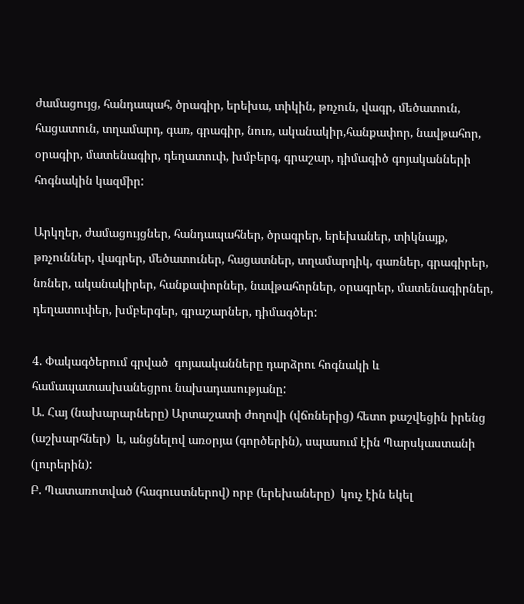ժամացույց, հանդապահ, ծրագիր, երեխա, տիկին, թռչուն, վագր, մեծատուն, հացատուն, տղամարդ, գառ, գրագիր, նուռ, ականակիր,հանքափոր, նավթահոր, օրագիր, մատենագիր, դեղատուփ, խմբերգ, գրաշար, դիմագիծ գոյականների հոգնակին կազմիր:

Արկղեր, ժամացույցներ, հանդապահներ, ծրագրեր, երեխաներ, տիկնայք, թռչուններ, վագրեր, մեծատուներ, հացատներ, տղամարդիկ, գառներ, գրագիրեր, նռներ, ականակիրեր, հանքափորներ, նավթահորներ, օրագրեր, մատենագիրներ, դեղատուփեր, խմբերգեր, գրաշարներ, դիմագծեր:

4. Փակագծերում գրված  գոյաականները դարձրու հոգնակի և համապատասխանեցրու նախադասությանը:
Ա. Հայ (նախարարները) Արտաշատի ժողովի (վճռներից) հետո քաշվեցին իրենց (աշխարհներ)  և, անցնելով առօրյա (գործերին), սպասում էին Պարսկաստանի (լուրերին):
Բ. Պատառոտված (հագուստներով) որբ (երեխաները)  կուչ էին եկել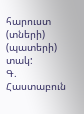հարուստ (տների) (պատերի)  տակ:
Գ.  Հաստաբուն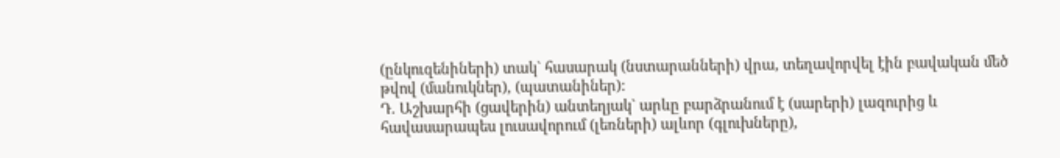(ընկուզենիների) տակ` հասարակ (նստարանների) վրա, տեղավորվել էին բավական մեծ թվով (մանուկներ), (պատանիներ):
Դ. Աշխարհի (ցավերին) անտեղյակ` արևը բարձրանում է (սարերի) լազուրից և հավասարապես լուսավորում (լեռների) ալևոր (գլուխները),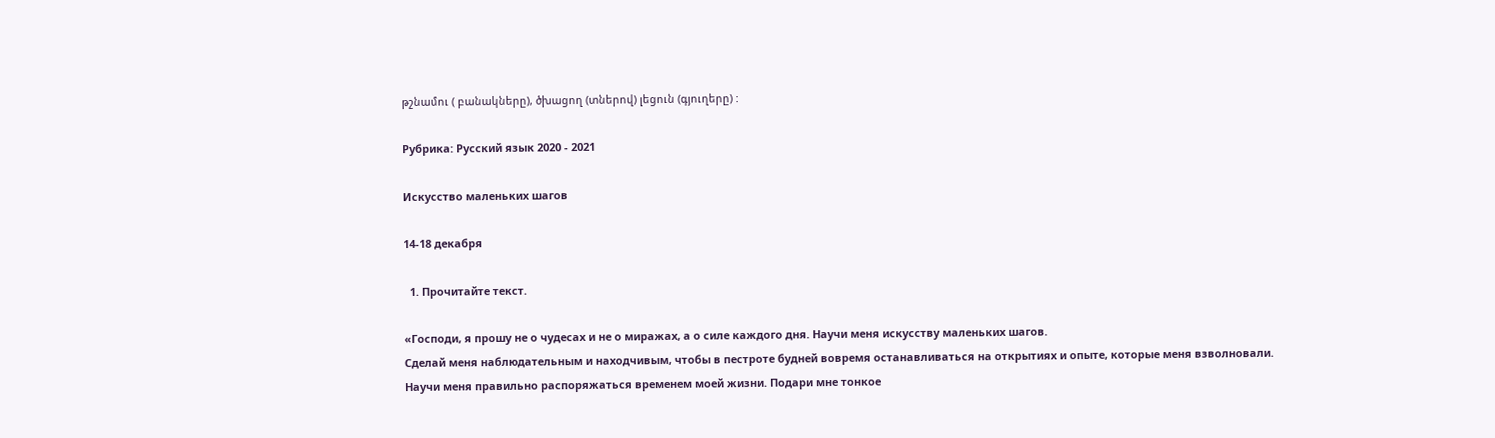թշնամու ( բանակները), ծխացող (տներով) լեցուն (գյուղերը) :

Рубрика: Русский язык 2020 - 2021

Искусство маленьких шагов

14-18 декабря

  1. Прочитайте текст.

«Господи, я прошу не о чудесах и не о миражах, а о силе каждого дня. Научи меня искусству маленьких шагов.
Сделай меня наблюдательным и находчивым, чтобы в пестроте будней вовремя останавливаться на открытиях и опыте, которые меня взволновали.
Научи меня правильно распоряжаться временем моей жизни. Подари мне тонкое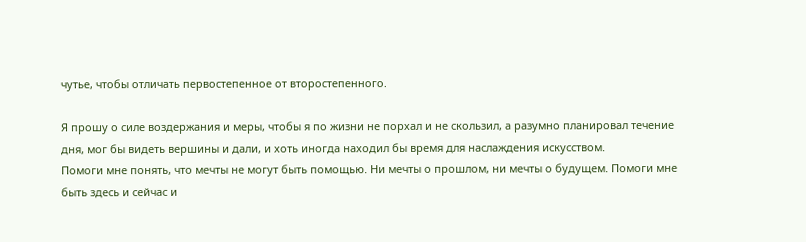чутье, чтобы отличать первостепенное от второстепенного.

Я прошу о силе воздержания и меры, чтобы я по жизни не порхал и не скользил, а разумно планировал течение дня, мог бы видеть вершины и дали, и хоть иногда находил бы время для наслаждения искусством.
Помоги мне понять, что мечты не могут быть помощью. Ни мечты о прошлом, ни мечты о будущем. Помоги мне быть здесь и сейчас и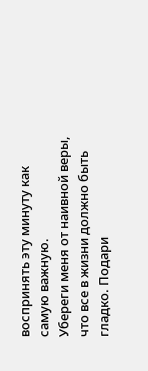воспринять эту минуту как самую важную.
Убереги меня от наивной веры, что все в жизни должно быть гладко. Подари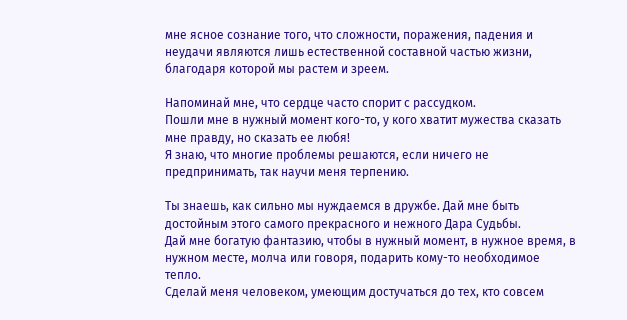мне ясное сознание того, что сложности, поражения, падения и неудачи являются лишь естественной составной частью жизни, благодаря которой мы растем и зреем.

Напоминай мне, что сердце часто спорит с рассудком.
Пошли мне в нужный момент кого-то, у кого хватит мужества сказать мне правду, но сказать ее любя!
Я знаю, что многие проблемы решаются, если ничего не предпринимать, так научи меня терпению.

Ты знаешь, как сильно мы нуждаемся в дружбе. Дай мне быть достойным этого самого прекрасного и нежного Дара Судьбы.
Дай мне богатую фантазию, чтобы в нужный момент, в нужное время, в нужном месте, молча или говоря, подарить кому-то необходимое тепло.
Сделай меня человеком, умеющим достучаться до тех, кто совсем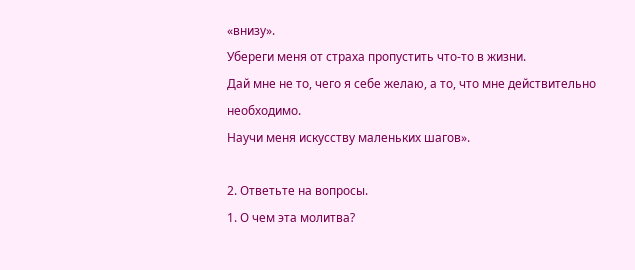«внизу».
Убереги меня от страха пропустить что-то в жизни.
Дай мне не то, чего я себе желаю, а то, что мне действительно необходимо.
Научи меня искусству маленьких шагов».

2. Ответьте на вопросы.
1. О чем эта молитва?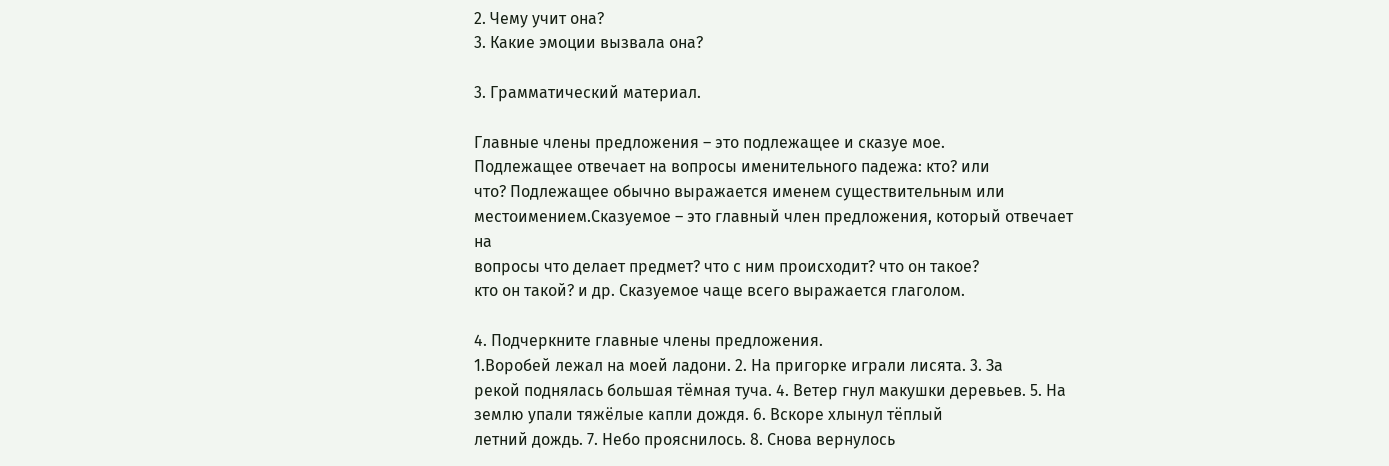2. Чему учит она?
3. Какие эмоции вызвала она?

3. Грамматический материал.

Главные члены предложения – это подлежащее и сказуе мое.
Подлежащее отвечает на вопросы именительного падежа: кто? или
что? Подлежащее обычно выражается именем существительным или
местоимением.Сказуемое – это главный член предложения, который отвечает на
вопросы что делает предмет? что с ним происходит? что он такое?
кто он такой? и др. Сказуемое чаще всего выражается глаголом.

4. Подчеркните главные члены предложения.
1.Воробей лежал на моей ладони. 2. На пригорке играли лисята. 3. За
рекой поднялась большая тёмная туча. 4. Ветер гнул макушки деревьев. 5. На землю упали тяжёлые капли дождя. 6. Вскоре хлынул тёплый
летний дождь. 7. Небо прояснилось. 8. Снова вернулось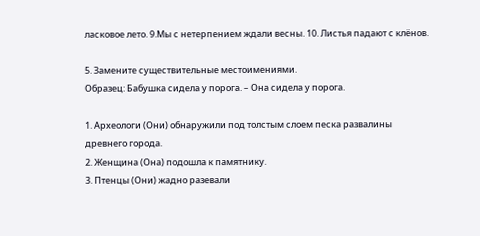ласковое лето. 9.Мы с нетерпением ждали весны. 10. Листья падают с клёнов.

5. Замените существительные местоимениями.
Образец: Бабушка сидела у порога. – Она сидела у порога.

1. Археологи (Они) обнаружили под толстым слоем песка развалины
древнего города.
2. Женщина (Она) подошла к памятнику.
3. Птенцы (Они) жадно разевали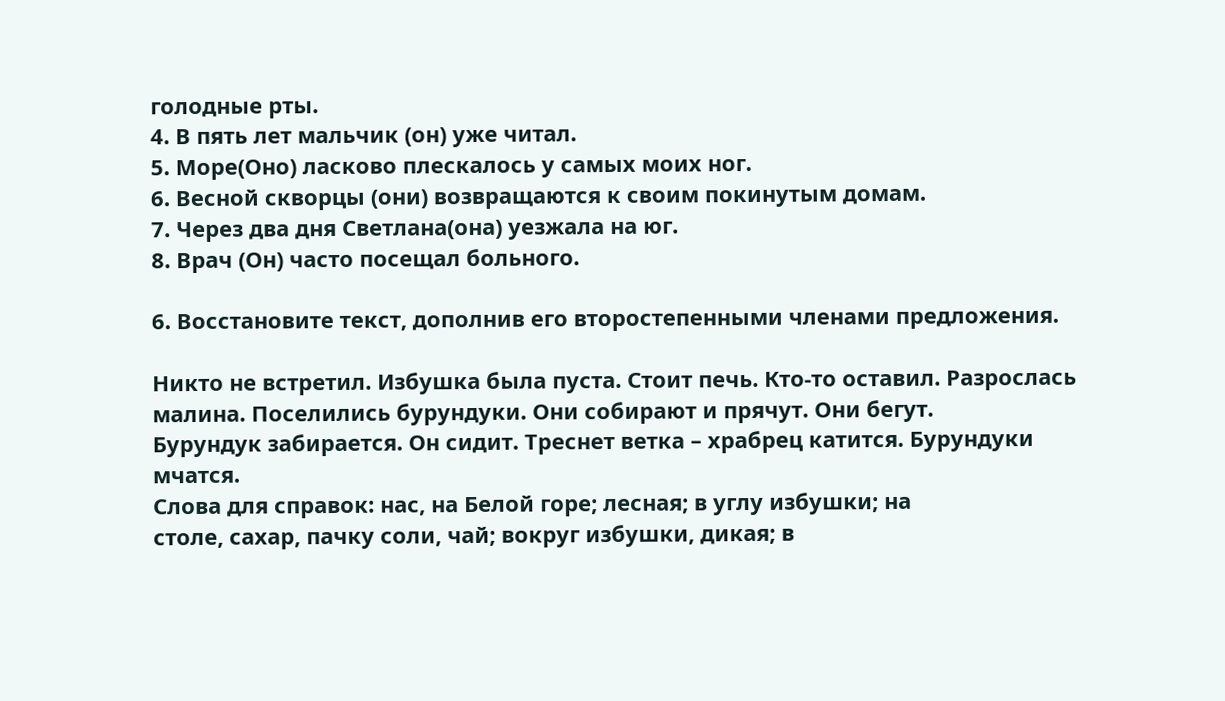голодные рты.
4. В пять лет мальчик (он) уже читал.
5. Море(Оно) ласково плескалось у самых моих ног.
6. Весной скворцы (они) возвращаются к своим покинутым домам.
7. Через два дня Светлана(она) уезжала на юг.
8. Врач (Он) часто посещал больного.

6. Восстановите текст, дополнив его второстепенными членами предложения.

Никто не встретил. Избушка была пуста. Стоит печь. Кто-то оставил. Разрослась малина. Поселились бурундуки. Они собирают и прячут. Они бегут.
Бурундук забирается. Он сидит. Треснет ветка – храбрец катится. Бурундуки мчатся.
Слова для справок: нас, на Белой горе; лесная; в углу избушки; на
столе, сахар, пачку соли, чай; вокруг избушки, дикая; в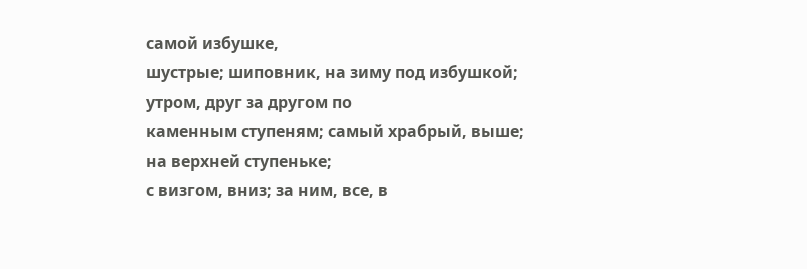самой избушке,
шустрые; шиповник, на зиму под избушкой; утром, друг за другом по
каменным ступеням; самый храбрый, выше; на верхней ступеньке;
с визгом, вниз; за ним, все, в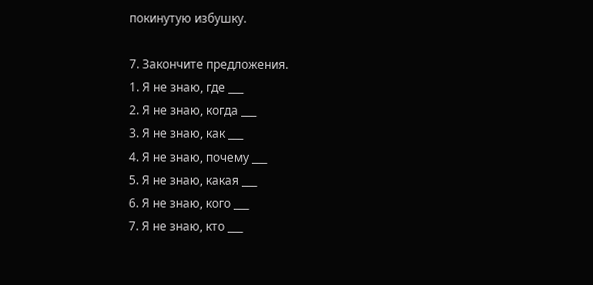покинутую избушку.

7. Закончите предложения.
1. Я не знаю, где ___
2. Я не знаю, когда ___
3. Я не знаю, как ___
4. Я не знаю, почему ___
5. Я не знаю, какая ___
6. Я не знаю, кого ___
7. Я не знаю, кто ___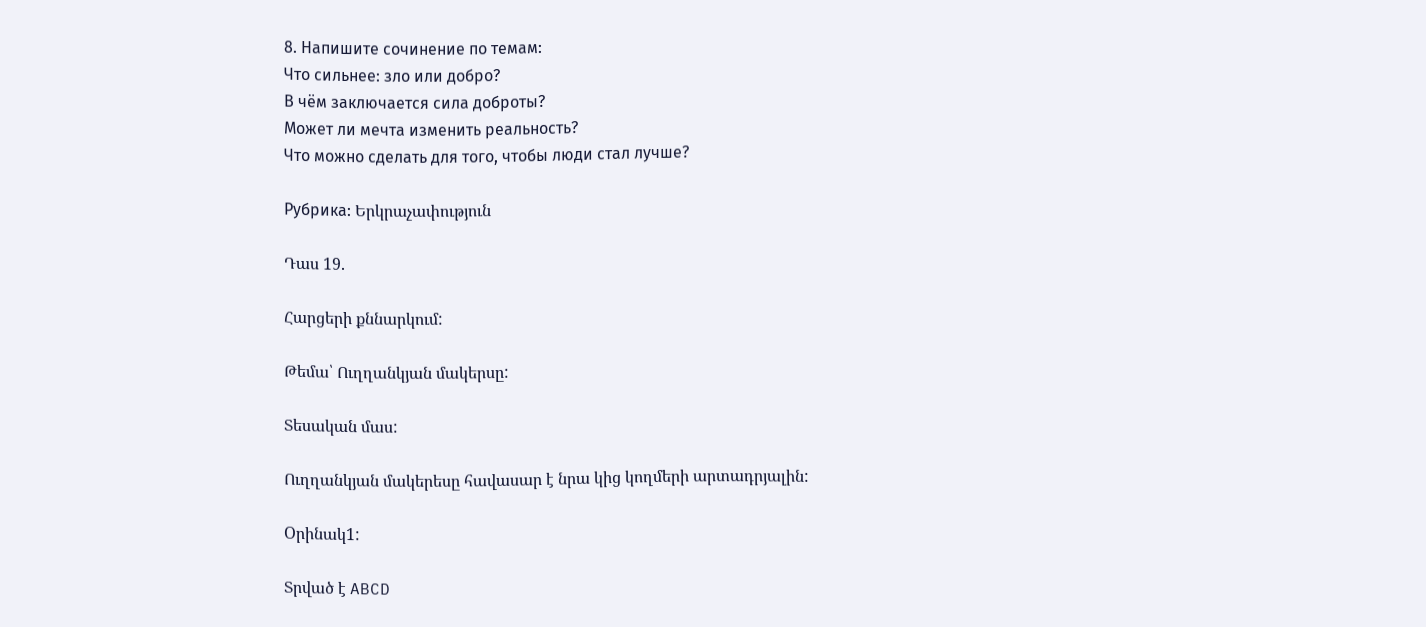8. Напишите сочинение по темам:
Что сильнее: зло или добро?
В чём заключается сила доброты?
Может ли мечта изменить реальность?
Что можно сделать для того, чтобы люди стал лучше?

Рубрика: Երկրաչափություն

Դաս 19.

Հարցերի քննարկում:

Թեմա՝ Ուղղանկյան մակերսը:

Տեսական մաս:

Ուղղանկյան մակերեսը հավասար է նրա կից կողմերի արտադրյալին:

Oրինակ1:

Տրված է ABCD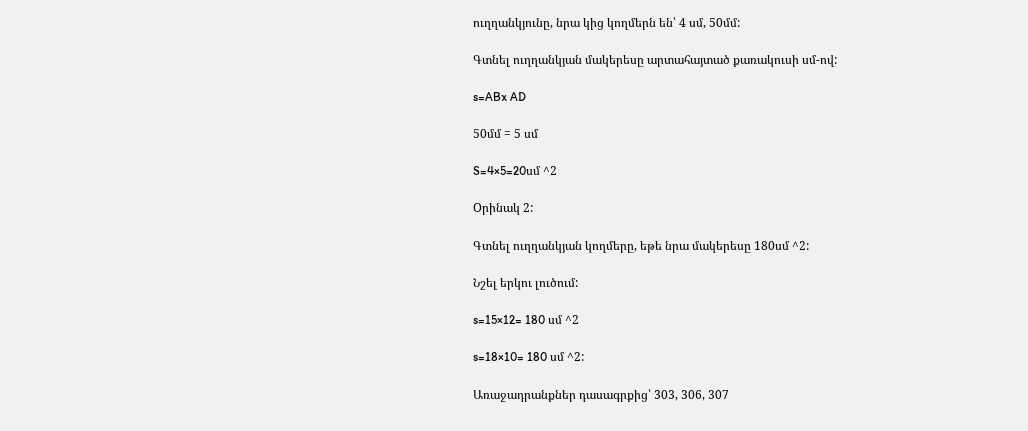ուղղանկյունը, նրա կից կողմերն են՝ 4 սմ, 50մմ:

Գտնել ուղղանկյան մակերեսը արտահայտած քառակուսի սմ-ով:

s=ABx AD

50մմ = 5 սմ

S=4×5=20սմ ^2

Oրինակ 2:

Գտնել ուղղանկյան կողմերը, եթե նրա մակերեսը 180սմ ^2:

Նշել երկու լուծում:

s=15×12= 180 սմ ^2

s=18×10= 180 սմ ^2:

Առաջադրանքներ դասագրքից՝ 303, 306, 307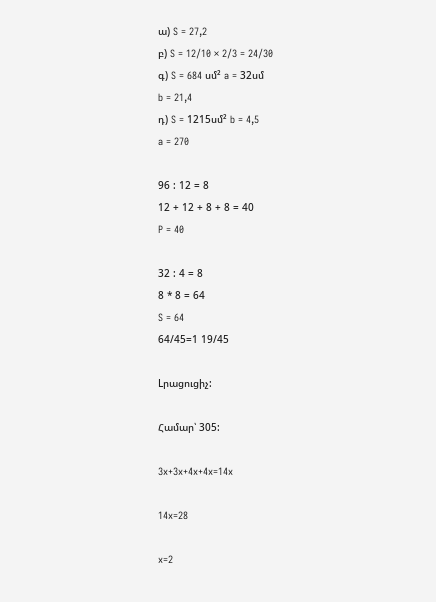ա) S = 27,2
բ) S = 12/10 × 2/3 = 24/30
գ) S = 684 սմ² a = 32սմ
b = 21,4
դ) S = 1215սմ² b = 4,5
a = 270

96 : 12 = 8
12 + 12 + 8 + 8 = 40
P = 40

32 : 4 = 8
8 * 8 = 64
S = 64
64/45=1 19/45

Lրացուցիչ:

Համար՝ 305:

3x+3x+4x+4x=14x

14x=28

x=2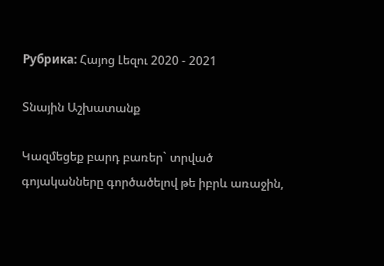Рубрика: Հայոց Լեզու 2020 - 2021

Տնային Աշխատանք

Կազմեցեք բարդ բառեր` տրված  գոյականները գործածելով թե իբրև առաջին,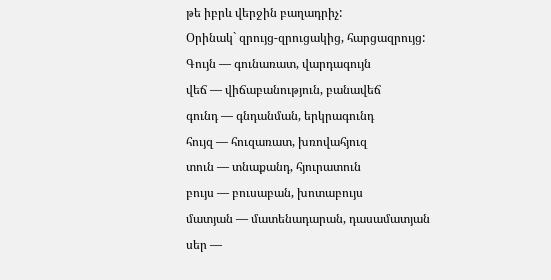թե իբրև վերջին բաղադրիչ:
Օրինակ` զրույց-զրուցակից, հարցազրույց:
Գույն — գունառատ, վարդագույն
վեճ — վիճաբանություն, բանավեճ
գունդ — գնդանման, երկրագունդ
հույզ — հուզառատ, խռովահյուզ
տուն — տնաքանդ, հյուրատուն
բույս — բուսաբան, խոտաբույս
մատյան — մատենադարան, դասամատյան
սեր —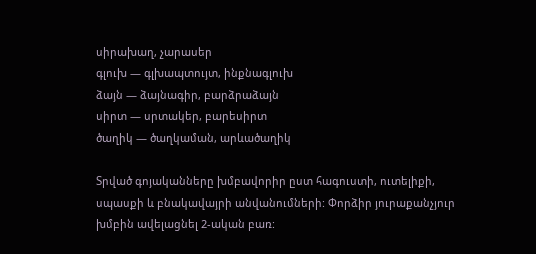սիրախաղ, չարասեր
գլուխ — գլխապտույտ, ինքնագլուխ
ձայն — ձայնագիր, բարձրաձայն
սիրտ — սրտակեր, բարեսիրտ
ծաղիկ — ծաղկաման, արևածաղիկ

Տրված գոյականները խմբավորիր ըստ հագուստի, ուտելիքի, սպասքի և բնակավայրի անվանումների: Փորձիր յուրաքանչյուր խմբին ավելացնել 2-ական բառ: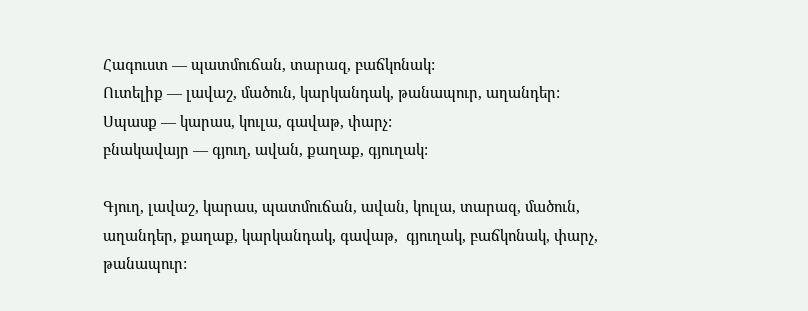Հագուստ — պատմուճան, տարազ, բաճկոնակ:
Ուտելիք — լավաշ, մածուն, կարկանդակ, թանապուր, աղանդեր:
Սպասք — կարաս, կուլա, գավաթ, փարչ:
բնակավայր — գյուղ, ավան, քաղաք, գյուղակ:

Գյուղ, լավաշ, կարաս, պատմուճան, ավան, կուլա, տարազ, մածուն, աղանդեր, քաղաք, կարկանդակ, գավաթ,  գյուղակ, բաճկոնակ, փարչ, թանապուր: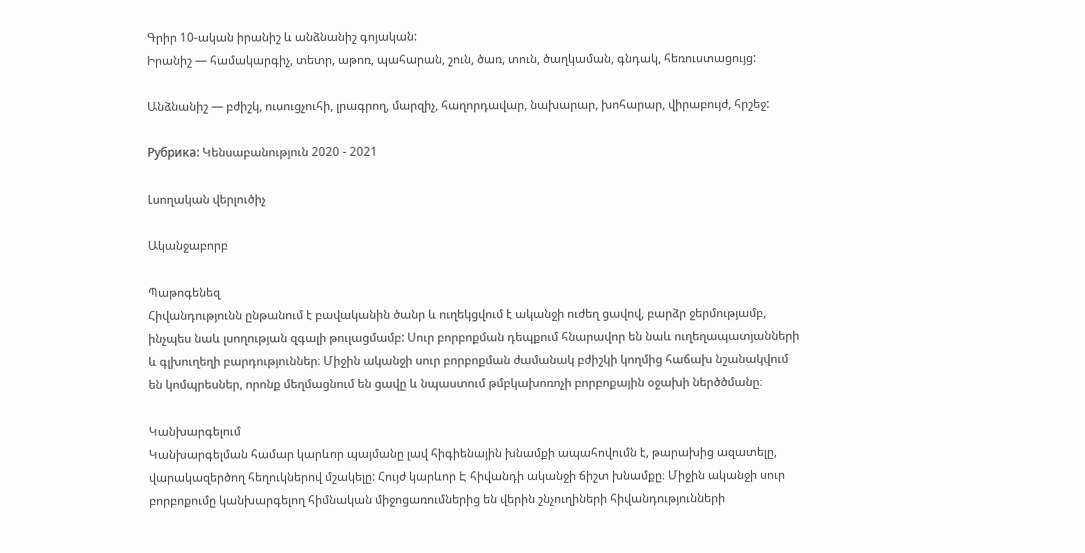Գրիր 10-ական իրանիշ և անձնանիշ գոյական:
Իրանիշ — համակարգիչ, տետր, աթոռ, պահարան, շուն, ծառ, տուն, ծաղկաման, գնդակ, հեռուստացույց:

Անձնանիշ — բժիշկ, ուսուցչուհի, լրագրող, մարզիչ, հաղորդավար, նախարար, խոհարար, վիրաբույժ, հրշեջ:

Рубрика: Կենսաբանություն 2020 - 2021

Լսողական վերլուծիչ

Ականջաբորբ

Պաթոգենեզ
Հիվանդությունն ընթանում է բավականին ծանր և ուղեկցվում է ականջի ուժեղ ցավով, բարձր ջերմությամբ, ինչպես նաև լսողության զգալի թուլացմամբ: Սուր բորբոքման դեպքում հնարավոր են նաև ուղեղապատյանների և գլխուղեղի բարդություններ։ Միջին ականջի սուր բորբոքման ժամանակ բժիշկի կողմից հաճախ նշանակվում են կոմպրեսներ, որոնք մեղմացնում են ցավը և նպաստում թմբկախոռոչի բորբոքային օջախի ներծծմանը։

Կանխարգելում
Կանխարգելման համար կարևոր պայմանը լավ հիգիենային խնամքի ապահովումն է, թարախից ազատելը, վարակազերծող հեղուկներով մշակելը: Հույժ կարևոր Է հիվանդի ականջի ճիշտ խնամքը։ Միջին ականջի սուր բորբոքումը կանխարգելող հիմնական միջոցառումներից են վերին շնչուղիների հիվանդությունների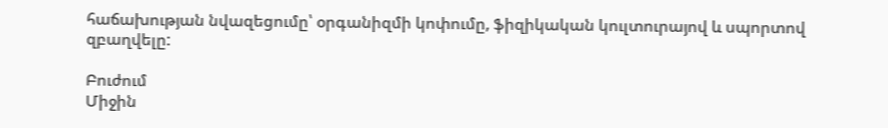հաճախության նվազեցումը՝ օրգանիզմի կոփումը, ֆիզիկական կուլտուրայով և սպորտով զբաղվելը:

Բուժում
Միջին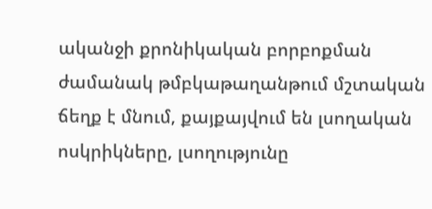ականջի քրոնիկական բորբոքման ժամանակ թմբկաթաղանթում մշտական ճեղք է մնում, քայքայվում են լսողական ոսկրիկները, լսողությունը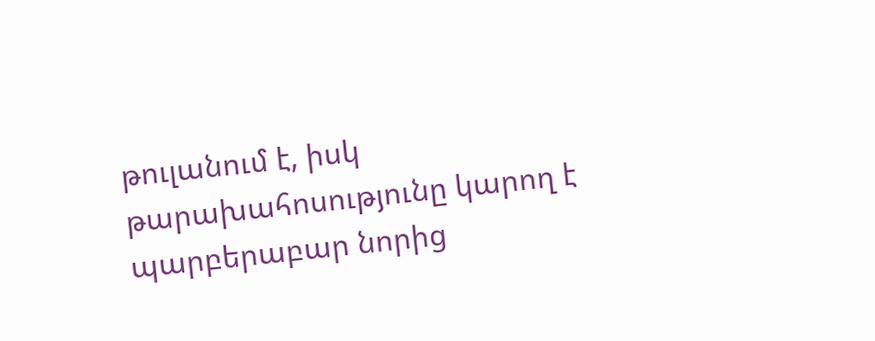թուլանում է, իսկ թարախահոսությունը կարող է պարբերաբար նորից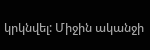կրկնվել: Միջին ականջի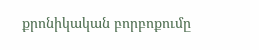քրոնիկական բորբոքումը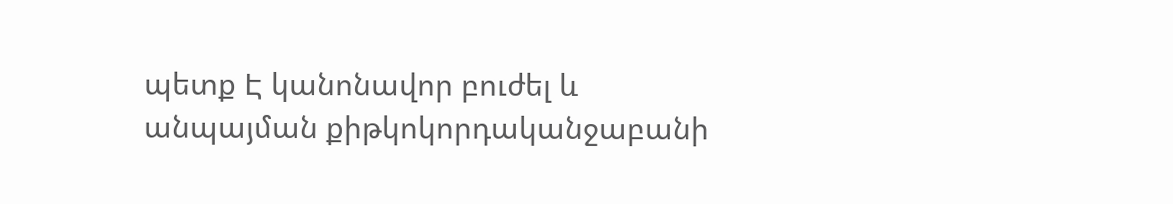պետք Է կանոնավոր բուժել և անպայման քիթկոկորդականջաբանի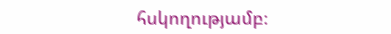հսկողությամբ։